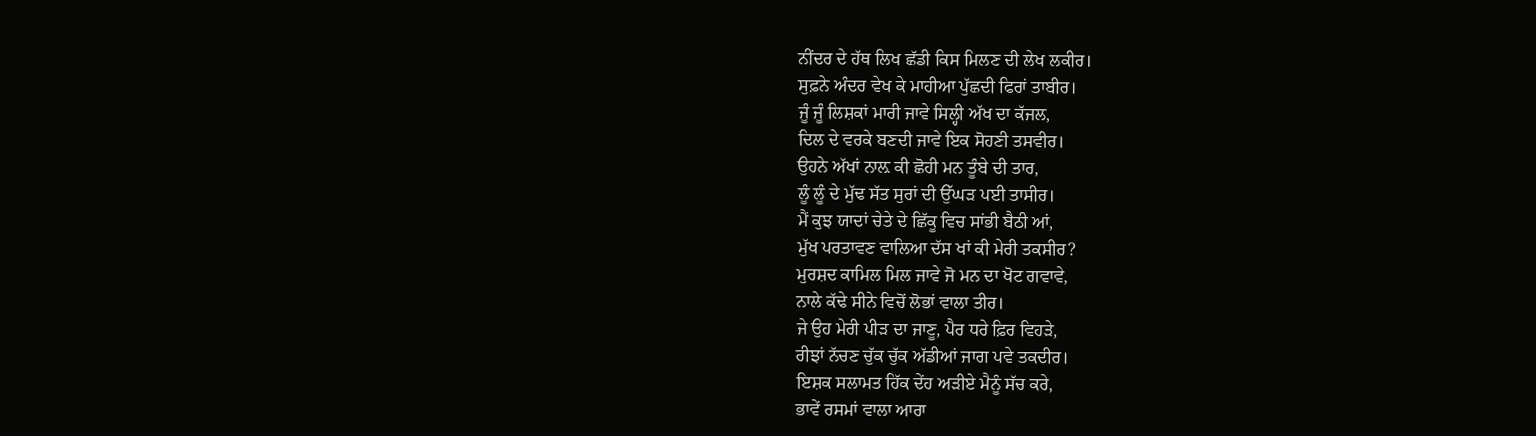ਨੀਂਦਰ ਦੇ ਹੱਥ ਲਿਖ ਛੱਡੀ ਕਿਸ ਮਿਲਣ ਦੀ ਲੇਖ ਲਕੀਰ।
ਸੁਫ਼ਨੇ ਅੰਦਰ ਵੇਖ ਕੇ ਮਾਹੀਆ ਪੁੱਛਦੀ ਫਿਰਾਂ ਤਾਬੀਰ।
ਜੂੰ ਜੂੰ ਲਿਸ਼ਕਾਂ ਮਾਰੀ ਜਾਵੇ ਸਿਲ੍ਹੀ ਅੱਖ ਦਾ ਕੱਜਲ,
ਦਿਲ ਦੇ ਵਰਕੇ ਬਣਦੀ ਜਾਵੇ ਇਕ ਸੋਹਣੀ ਤਸਵੀਰ।
ਉਹਨੇ ਅੱਖਾਂ ਨਾਲ਼ ਕੀ ਛੋਹੀ ਮਨ ਤੂੰਬੇ ਦੀ ਤਾਰ,
ਲੂੰ ਲੂੰ ਦੇ ਮੁੱਢ ਸੱਤ ਸੁਰਾਂ ਦੀ ਉੱਘੜ ਪਈ ਤਾਸੀਰ।
ਮੈਂ ਕੁਝ ਯਾਦਾਂ ਚੇਤੇ ਦੇ ਛਿੱਕੂ ਵਿਚ ਸਾਂਭੀ ਬੈਠੀ ਆਂ,
ਮੁੱਖ ਪਰਤਾਵਣ ਵਾਲਿਆ ਦੱਸ ਖਾਂ ਕੀ ਮੇਰੀ ਤਕਸੀਰ?
ਮੁਰਸ਼ਦ ਕਾਮਿਲ ਮਿਲ ਜਾਵੇ ਜੋ ਮਨ ਦਾ ਖੋਟ ਗਵਾਵੇ,
ਨਾਲੇ ਕੱਢੇ ਸੀਨੇ ਵਿਚੋਂ ਲੋਭਾਂ ਵਾਲਾ ਤੀਰ।
ਜੇ ਉਹ ਮੇਰੀ ਪੀੜ ਦਾ ਜਾਣੂ, ਪੈਰ ਧਰੇ ਫ਼ਿਰ ਵਿਹੜੇ,
ਰੀਝਾਂ ਨੱਚਣ ਚੁੱਕ ਚੁੱਕ ਅੱਡੀਆਂ ਜਾਗ ਪਵੇ ਤਕਦੀਰ।
ਇਸ਼ਕ ਸਲਾਮਤ ਹਿੱਕ ਦੇਂਹ ਅੜੀਏ ਮੈਨੂੰ ਸੱਚ ਕਰੇ,
ਭਾਵੇਂ ਰਸਮਾਂ ਵਾਲਾ ਆਰਾ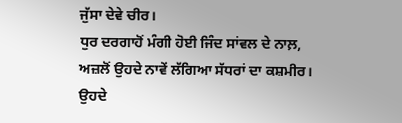ਜੁੱਸਾ ਦੇਵੇ ਚੀਰ।
ਧੁਰ ਦਰਗਾਹੋਂ ਮੰਗੀ ਹੋਈ ਜਿੰਦ ਸਾਂਵਲ ਦੇ ਨਾਲ਼,
ਅਜ਼ਲੋਂ ਉਹਦੇ ਨਾਵੇਂ ਲੱਗਿਆ ਸੱਧਰਾਂ ਦਾ ਕਸ਼ਮੀਰ।
ਉਹਦੇ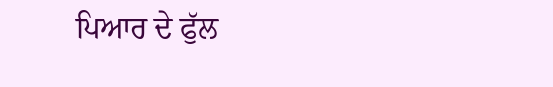ਪਿਆਰ ਦੇ ਫੁੱਲ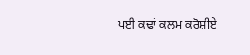ਪਈ ਕਢਾਂ ਕਲਮ ਕਰੋਸ਼ੀਏ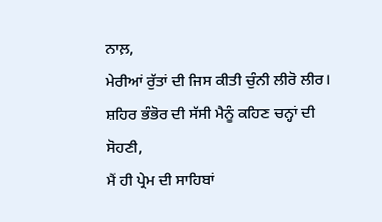ਨਾਲ਼,
ਮੇਰੀਆਂ ਰੁੱਤਾਂ ਦੀ ਜਿਸ ਕੀਤੀ ਚੁੰਨੀ ਲੀਰੋ ਲੀਰ।
ਸ਼ਹਿਰ ਭੰਭੋਰ ਦੀ ਸੱਸੀ ਮੈਨੂੰ ਕਹਿਣ ਚਨ੍ਹਾਂ ਦੀ ਸੋਹਣੀ,
ਮੈਂ ਹੀ ਪ੍ਰੇਮ ਦੀ ਸਾਹਿਬਾਂ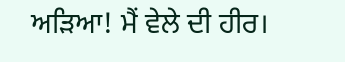ਅੜਿਆ! ਮੈਂ ਵੇਲੇ ਦੀ ਹੀਰ।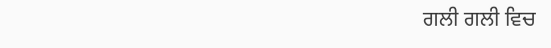ਗਲੀ ਗਲੀ ਵਿਚ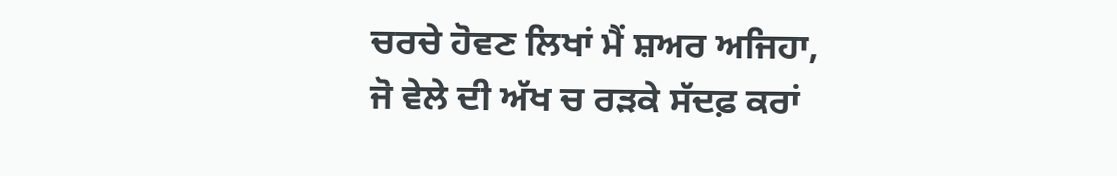ਚਰਚੇ ਹੋਵਣ ਲਿਖਾਂ ਮੈਂ ਸ਼ਅਰ ਅਜਿਹਾ,
ਜੋ ਵੇਲੇ ਦੀ ਅੱਖ ਚ ਰੜਕੇ ਸੱਦਫ਼ ਕਰਾਂ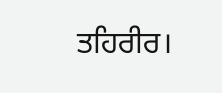ਤਹਿਰੀਰ।